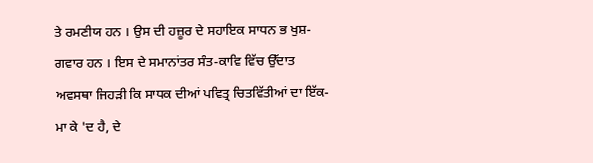ਤੇ ਰਮਣੀਯ ਹਨ । ਉਸ ਦੀ ਹਜ਼ੂਰ ਦੇ ਸਹਾਇਕ ਸਾਧਨ ਭ ਖੁਸ਼-ਗਵਾਰ ਹਨ । ਇਸ ਦੇ ਸਮਾਨਾਂਤਰ ਸੰਤ-ਕਾਵਿ ਵਿੱਚ ਉੱਦਾਤ ਅਵਸਥਾ ਜਿਹੜੀ ਕਿ ਸਾਧਕ ਦੀਆਂ ਪਵਿਤ੍ਰ ਚਿਤਵਿੱਤੀਆਂ ਦਾ ਇੱਕ-ਮਾ ਕੇ 'ਦ ਹੈ, ਦੇ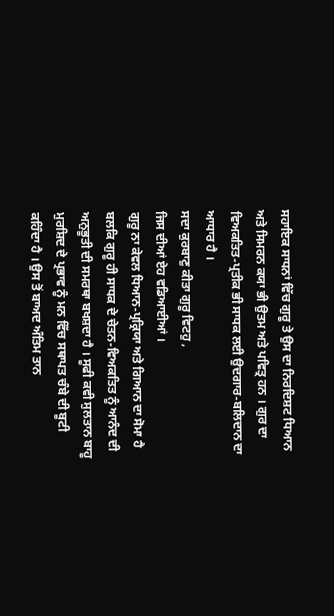ਸਹਾਇਕ ਸਾਧਨਾਂ ਵਿੱਚ ਗੁਰੂ ਤੇ ਉਸ ਦਾ ਨਿਰਦਿਸ਼ਟ ਧਿਆਨ ਅਤੇ ਸਿਮਰਨ ਕਯਾ ਭੀ ਉਤਮ ਅਤੇ ਪਵਿਤ੍ਰ ਹਨ । ਗੁਰ ਦਾ ਵਿਅਕਤਿਤ-ਪ੍ਰਤੀਕ ਭੀ ਸਾਧਕ ਲਈ ਉਦਗਾਰ-ਬਲਿਦਾਨ ਦਾ ਆਧਾਰ ਹੈ ।
ਸਦਾ ਕੁਰਬਾਣੁ ਕੀਤਾ ਗੁਰੂ ਵਿਟਹੁ ,
ਜਿਸ ਦੀਆਂ ਏਹ ਵਡਿਆਈਆਂ ।
ਗੁਰੂ ਨਾ ਕੇਵਲ ਧਿਆਨ-ਪ੍ਰਕ੍ਰਿਯਾ ਅਤੇ ਗਿਆਨ ਦਾ ਸੋਮਾ ਹੈ ਬਲਕਿ ਗੁਰੂ ਹੀ ਸਾਧਕ ਦੇ ਚੇਤਨ-ਵਿਅਕਤਿਤ ਨੂੰ ਆਨੰਦ ਦੀ ਅਨੁਭੂਤੀ ਦੀ ਸਮਰਥਾ ਬਖਸ਼ਦਾ ਹੈ । ਸੂਫੀ ਕਵੀ ਸੁਲਤਾਨ ਬਾਹੂ ਮੁਰਸ਼ਿਦ ਦੇ ਪ੍ਰਭਾਵ ਨੂੰ ਮਨ ਵਿੱਚ ਸਥਾਪਤ ਚੰਬੇ ਦੀ ਬੂਟੀ ਕਹਿੰਦਾ ਹੈ । ਉਸ ਤੋਂ ਬਾਅਦ ਅੰਤਿਮ ਤਾਨ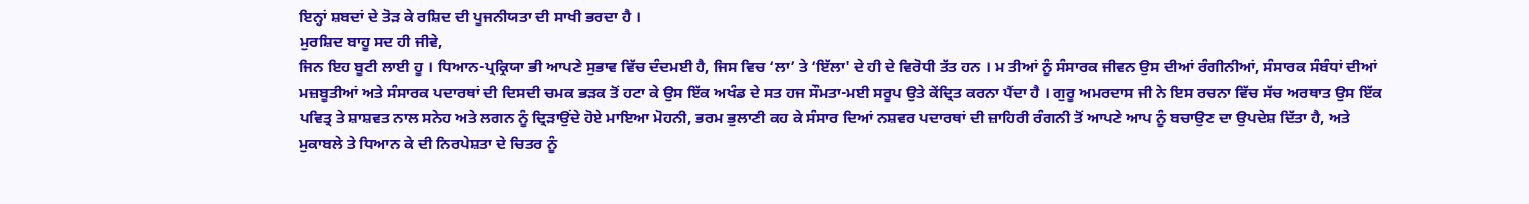ਇਨ੍ਹਾਂ ਸ਼ਬਦਾਂ ਦੇ ਤੋੜ ਕੇ ਰਸ਼ਿਦ ਦੀ ਪੂਜਨੀਯਤਾ ਦੀ ਸਾਖੀ ਭਰਦਾ ਹੈ ।
ਮੁਰਸ਼ਿਦ ਬਾਹੂ ਸਦ ਹੀ ਜੀਵੇ,
ਜਿਨ ਇਹ ਬੂਟੀ ਲਾਈ ਹੂ । ਧਿਆਨ-ਪ੍ਰਕ੍ਰਿਯਾ ਭੀ ਆਪਣੇ ਸੁਭਾਵ ਵਿੱਚ ਦੰਦਮਈ ਹੈ, ਜਿਸ ਵਿਚ ‘ਲਾ’ ਤੇ ‘ਇੱਲਾ' ਦੇ ਹੀ ਦੇ ਵਿਰੋਧੀ ਤੱਤ ਹਨ । ਮ ਤੀਆਂ ਨੂੰ ਸੰਸਾਰਕ ਜੀਵਨ ਉਸ ਦੀਆਂ ਰੰਗੀਨੀਆਂ, ਸੰਸਾਰਕ ਸੰਬੰਧਾਂ ਦੀਆਂ ਮਜ਼ਬੂਤੀਆਂ ਅਤੇ ਸੰਸਾਰਕ ਪਦਾਰਥਾਂ ਦੀ ਦਿਸਦੀ ਚਮਕ ਭੜਕ ਤੋਂ ਹਟਾ ਕੇ ਉਸ ਇੱਕ ਅਖੰਡ ਦੇ ਸਤ ਹਜ ਸੌਮਤਾ-ਮਈ ਸਰੂਪ ਉਤੇ ਕੇਂਦ੍ਰਿਤ ਕਰਨਾ ਪੈਂਦਾ ਹੈ । ਗੁਰੂ ਅਮਰਦਾਸ ਜੀ ਨੇ ਇਸ ਰਚਨਾ ਵਿੱਚ ਸੱਚ ਅਰਥਾਤ ਉਸ ਇੱਕ ਪਵਿਤ੍ਰ ਤੇ ਸ਼ਾਸ਼ਵਤ ਨਾਲ ਸਨੇਹ ਅਤੇ ਲਗਨ ਨੂੰ ਦ੍ਰਿੜਾਉਂਦੇ ਹੋਏ ਮਾਇਆ ਮੋਹਨੀ, ਭਰਮ ਭੁਲਾਣੀ ਕਹ ਕੇ ਸੰਸਾਰ ਦਿਆਂ ਨਸ਼ਵਰ ਪਦਾਰਥਾਂ ਦੀ ਜ਼ਾਹਿਰੀ ਰੰਗਨੀ ਤੋਂ ਆਪਣੇ ਆਪ ਨੂੰ ਬਚਾਉਣ ਦਾ ਉਪਦੇਸ਼ ਦਿੱਤਾ ਹੈ, ਅਤੇ ਮੁਕਾਬਲੇ ਤੇ ਧਿਆਨ ਕੇ ਦੀ ਨਿਰਪੇਸ਼ਤਾ ਦੇ ਚਿਤਰ ਨੂੰ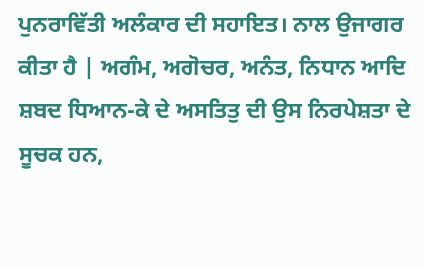ਪੁਨਰਾਵਿੱਤੀ ਅਲੰਕਾਰ ਦੀ ਸਹਾਇਤ। ਨਾਲ ਉਜਾਗਰ ਕੀਤਾ ਹੈ | ਅਗੰਮ, ਅਗੋਚਰ, ਅਨੰਤ, ਨਿਧਾਨ ਆਦਿ ਸ਼ਬਦ ਧਿਆਨ-ਕੇ ਦੇ ਅਸਤਿਤੁ ਦੀ ਉਸ ਨਿਰਪੇਸ਼ਤਾ ਦੇ ਸੂਚਕ ਹਨ,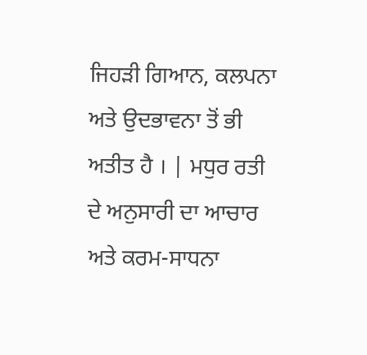ਜਿਹੜੀ ਗਿਆਨ, ਕਲਪਨਾ ਅਤੇ ਉਦਭਾਵਨਾ ਤੋਂ ਭੀ ਅਤੀਤ ਹੈ । | ਮਧੁਰ ਰਤੀ ਦੇ ਅਨੁਸਾਰੀ ਦਾ ਆਚਾਰ ਅਤੇ ਕਰਮ-ਸਾਧਨਾ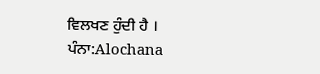ਵਿਲਖਣ ਹੁੰਦੀ ਹੈ ।
ਪੰਨਾ:Alochana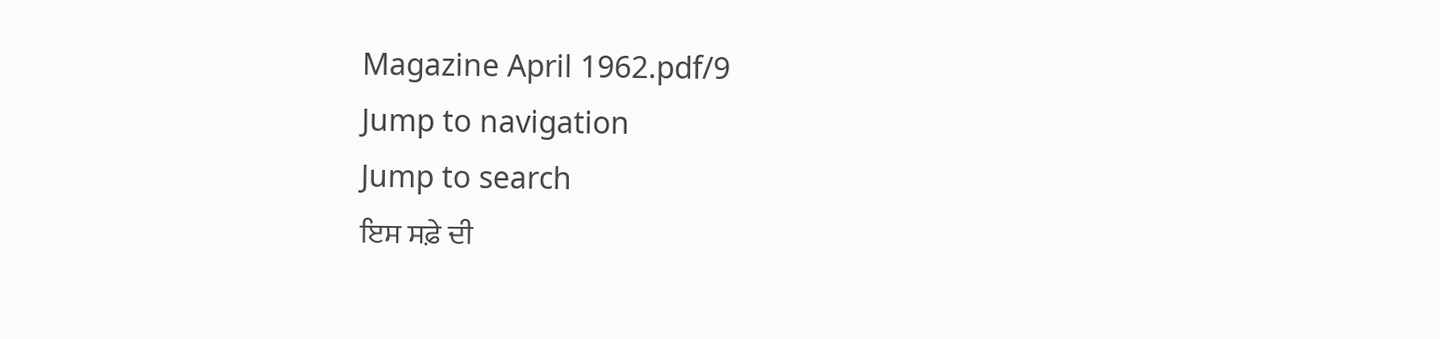Magazine April 1962.pdf/9
Jump to navigation
Jump to search
ਇਸ ਸਫ਼ੇ ਦੀ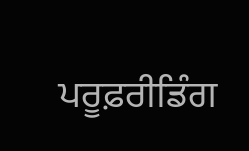ਪਰੂਫ਼ਰੀਡਿੰਗ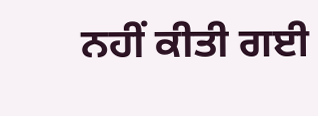ਨਹੀਂ ਕੀਤੀ ਗਈ